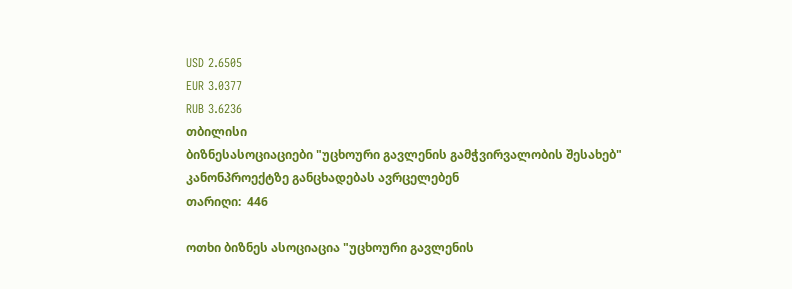USD 2.6505
EUR 3.0377
RUB 3.6236
თბილისი
ბიზნესასოციაციები "უცხოური გავლენის გამჭვირვალობის შესახებ" კანონპროექტზე განცხადებას ავრცელებენ
თარიღი:  446

ოთხი ბიზნეს ასოციაცია "უცხოური გავლენის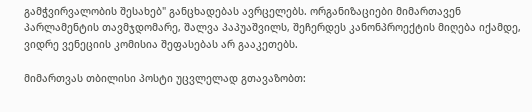გამჭვირვალობის შესახებ" განცხადებას ავრცელებს. ორგანიზაციები მიმართავენ პარლამენტის თავმჯდომარე, შალვა პაპუაშვილს, შეჩერდეს კანონპროექტის მიღება იქამდე, ვიდრე ვენეციის კომისია შეფასებას არ გააკეთებს.

მიმართვას თბილისი პოსტი უცვლელად გთავაზობთ: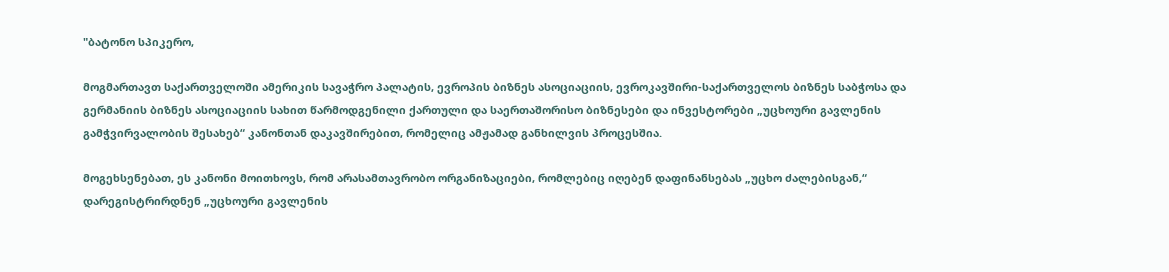"ბატონო სპიკერო,

მოგმართავთ საქართველოში ამერიკის სავაჭრო პალატის, ევროპის ბიზნეს ასოციაციის, ევროკავშირი-საქართველოს ბიზნეს საბჭოსა და გერმანიის ბიზნეს ასოციაციის სახით წარმოდგენილი ქართული და საერთაშორისო ბიზნესები და ინვესტორები „უცხოური გავლენის გამჭვირვალობის შესახებ“ კანონთან დაკავშირებით, რომელიც ამჟამად განხილვის პროცესშია.

მოგეხსენებათ, ეს კანონი მოითხოვს, რომ არასამთავრობო ორგანიზაციები, რომლებიც იღებენ დაფინანსებას „უცხო ძალებისგან,“ დარეგისტრირდნენ „უცხოური გავლენის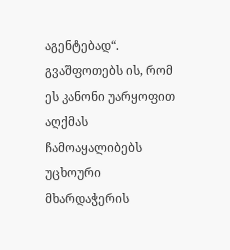აგენტებად“. გვაშფოთებს ის, რომ ეს კანონი უარყოფით აღქმას ჩამოაყალიბებს უცხოური მხარდაჭერის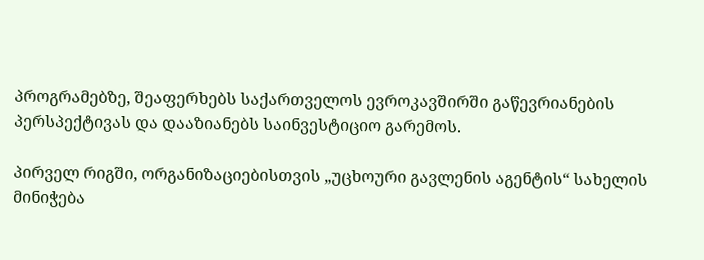პროგრამებზე, შეაფერხებს საქართველოს ევროკავშირში გაწევრიანების პერსპექტივას და დააზიანებს საინვესტიციო გარემოს.

პირველ რიგში, ორგანიზაციებისთვის „უცხოური გავლენის აგენტის“ სახელის მინიჭება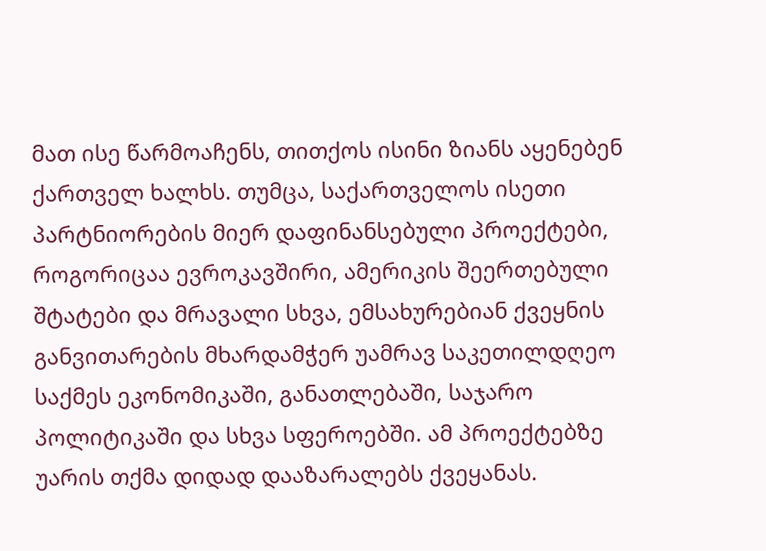მათ ისე წარმოაჩენს, თითქოს ისინი ზიანს აყენებენ ქართველ ხალხს. თუმცა, საქართველოს ისეთი პარტნიორების მიერ დაფინანსებული პროექტები, როგორიცაა ევროკავშირი, ამერიკის შეერთებული შტატები და მრავალი სხვა, ემსახურებიან ქვეყნის განვითარების მხარდამჭერ უამრავ საკეთილდღეო საქმეს ეკონომიკაში, განათლებაში, საჯარო პოლიტიკაში და სხვა სფეროებში. ამ პროექტებზე უარის თქმა დიდად დააზარალებს ქვეყანას.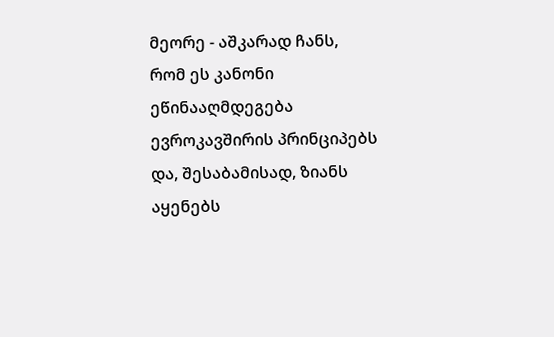მეორე - აშკარად ჩანს, რომ ეს კანონი ეწინააღმდეგება ევროკავშირის პრინციპებს და, შესაბამისად, ზიანს აყენებს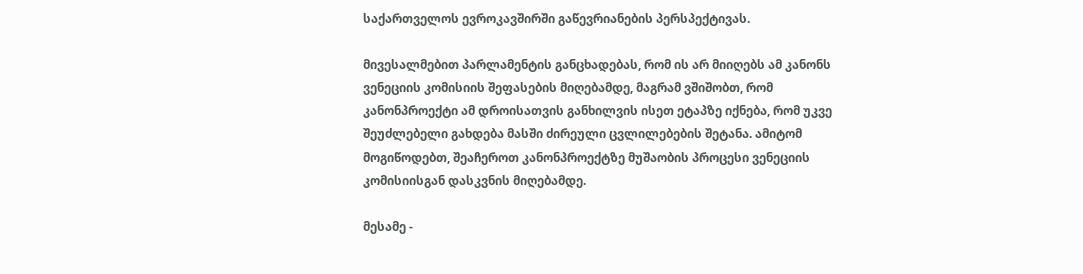საქართველოს ევროკავშირში გაწევრიანების პერსპექტივას.

მივესალმებით პარლამენტის განცხადებას, რომ ის არ მიიღებს ამ კანონს ვენეციის კომისიის შეფასების მიღებამდე, მაგრამ ვშიშობთ, რომ კანონპროექტი ამ დროისათვის განხილვის ისეთ ეტაპზე იქნება, რომ უკვე შეუძლებელი გახდება მასში ძირეული ცვლილებების შეტანა. ამიტომ მოგიწოდებთ, შეაჩეროთ კანონპროექტზე მუშაობის პროცესი ვენეციის კომისიისგან დასკვნის მიღებამდე.

მესამე -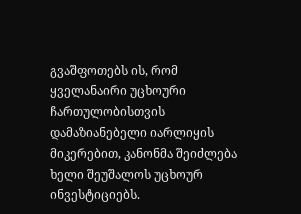გვაშფოთებს ის, რომ ყველანაირი უცხოური ჩართულობისთვის დამაზიანებელი იარლიყის მიკერებით, კანონმა შეიძლება ხელი შეუშალოს უცხოურ ინვესტიციებს.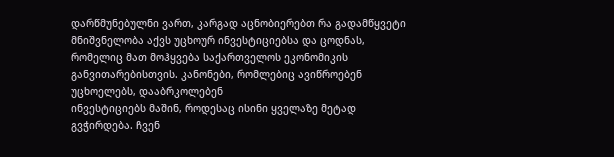დარწმუნებულნი ვართ, კარგად აცნობიერებთ რა გადამწყვეტი მნიშვნელობა აქვს უცხოურ ინვესტიციებსა და ცოდნას, რომელიც მათ მოჰყვება საქართველოს ეკონომიკის განვითარებისთვის. კანონები, რომლებიც ავიწროებენ უცხოელებს, დააბრკოლებენ
ინვესტიციებს მაშინ, როდესაც ისინი ყველაზე მეტად გვჭირდება. ჩვენ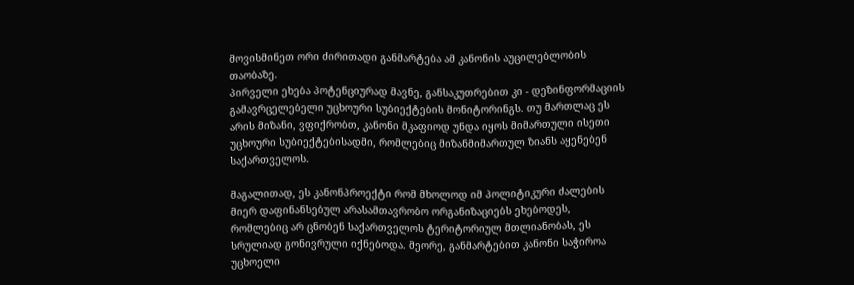მოვისმინეთ ორი ძირითადი განმარტება ამ კანონის აუცილებლობის თაობაზე.
პირველი ეხება პოტენციურად მავნე, განსაკუთრებით კი - დეზინფორმაციის გამავრცელებელი უცხოური სუბიექტების მონიტორინგს. თუ მართლაც ეს არის მიზანი, ვფიქრობთ, კანონი მკაფიოდ უნდა იყოს მიმართული ისეთი უცხოური სუბიექტებისადმი, რომლებიც მიზანმიმართულ ზიანს აყენებენ საქართველოს.

მაგალითად, ეს კანონპროექტი რომ მხოლოდ იმ პოლიტიკური ძალების მიერ დაფინანსებულ არასამთავრობო ორგანიზაციებს ეხებოდეს, რომლებიც არ ცნობენ საქართველოს ტერიტორიულ მთლიანობას, ეს სრულიად გონივრული იქნებოდა. მეორე, განმარტებით კანონი საჭიროა უცხოელი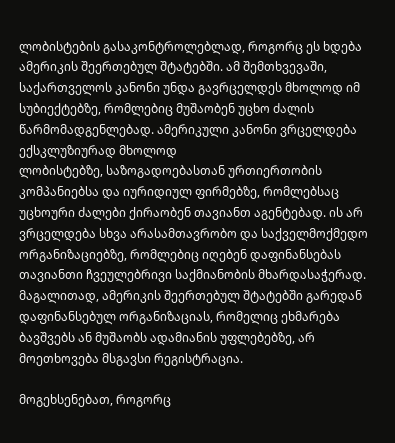ლობისტების გასაკონტროლებლად, როგორც ეს ხდება ამერიკის შეერთებულ შტატებში. ამ შემთხვევაში, საქართველოს კანონი უნდა გავრცელდეს მხოლოდ იმ სუბიექტებზე, რომლებიც მუშაობენ უცხო ძალის წარმომადგენლებად. ამერიკული კანონი ვრცელდება ექსკლუზიურად მხოლოდ
ლობისტებზე, საზოგადოებასთან ურთიერთობის კომპანიებსა და იურიდიულ ფირმებზე, რომლებსაც უცხოური ძალები ქირაობენ თავიანთ აგენტებად. ის არ ვრცელდება სხვა არასამთავრობო და საქველმოქმედო ორგანიზაციებზე, რომლებიც იღებენ დაფინანსებას თავიანთი ჩვეულებრივი საქმიანობის მხარდასაჭერად. მაგალითად, ამერიკის შეერთებულ შტატებში გარედან დაფინანსებულ ორგანიზაციას, რომელიც ეხმარება
ბავშვებს ან მუშაობს ადამიანის უფლებებზე, არ მოეთხოვება მსგავსი რეგისტრაცია.

მოგეხსენებათ, როგორც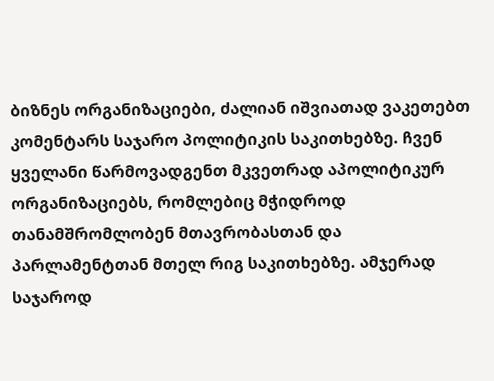ბიზნეს ორგანიზაციები, ძალიან იშვიათად ვაკეთებთ კომენტარს საჯარო პოლიტიკის საკითხებზე. ჩვენ ყველანი წარმოვადგენთ მკვეთრად აპოლიტიკურ ორგანიზაციებს, რომლებიც მჭიდროდ თანამშრომლობენ მთავრობასთან და პარლამენტთან მთელ რიგ საკითხებზე. ამჯერად საჯაროდ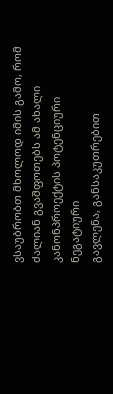ვსაუბრობთ მხოლოდ იმის გამო, რომ ძალიან გვაშფოთებს ამ ახალი კანონპროექტის პოტენციური ნეგატიური
გავლენა, განსაკუთრებით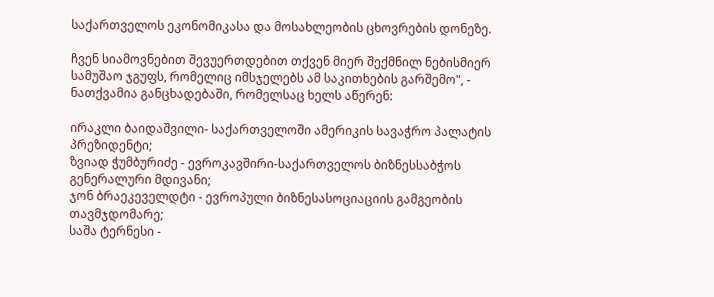საქართველოს ეკონომიკასა და მოსახლეობის ცხოვრების დონეზე.

ჩვენ სიამოვნებით შევუერთდებით თქვენ მიერ შექმნილ ნებისმიერ სამუშაო ჯგუფს, რომელიც იმსჯელებს ამ საკითხების გარშემო", - ნათქვამია განცხადებაში, რომელსაც ხელს აწერენ:

ირაკლი ბაიდაშვილი- საქართველოში ამერიკის სავაჭრო პალატის პრეზიდენტი;
ზვიად ჭუმბურიძე - ევროკავშირი-საქართველოს ბიზნესსაბჭოს გენერალური მდივანი;
ჯონ ბრაეკეველდტი - ევროპული ბიზნესასოციაციის გამგეობის თავმჯდომარე;
საშა ტერნესი -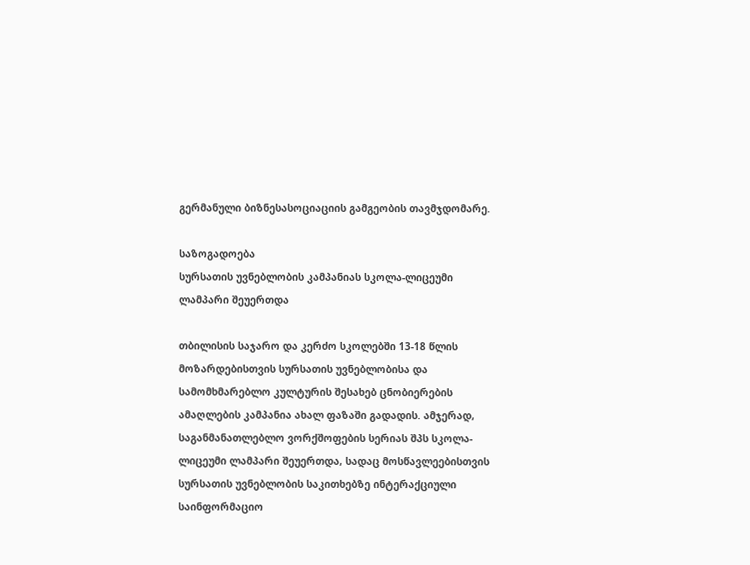გერმანული ბიზნესასოციაციის გამგეობის თავმჯდომარე.

საზოგადოება
სურსათის უვნებლობის კამპანიას სკოლა-ლიცეუმი ლამპარი შეუერთდა

თბილისის საჯარო და კერძო სკოლებში 13-18 წლის მოზარდებისთვის სურსათის უვნებლობისა და სამომხმარებლო კულტურის შესახებ ცნობიერების ამაღლების კამპანია ახალ ფაზაში გადადის. ამჯერად, საგანმანათლებლო ვორქშოფების სერიას შპს სკოლა-ლიცეუმი ლამპარი შეუერთდა, სადაც მოსწავლეებისთვის სურსათის უვნებლობის საკითხებზე ინტერაქციული საინფორმაციო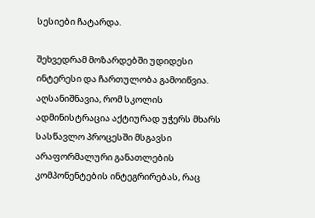სესიები ჩატარდა.

შეხვედრამ მოზარდებში უდიდესი ინტერესი და ჩართულობა გამოიწვია. აღსანიშნავია, რომ სკოლის ადმინისტრაცია აქტიურად უჭერს მხარს სასწავლო პროცესში მსგავსი არაფორმალური განათლების კომპონენტების ინტეგრირებას, რაც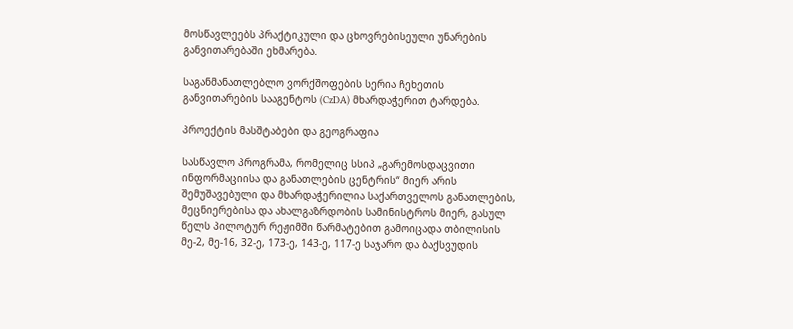მოსწავლეებს პრაქტიკული და ცხოვრებისეული უნარების განვითარებაში ეხმარება.

საგანმანათლებლო ვორქშოფების სერია ჩეხეთის განვითარების სააგენტოს (CzDA) მხარდაჭერით ტარდება.

პროექტის მასშტაბები და გეოგრაფია

სასწავლო პროგრამა, რომელიც სსიპ „გარემოსდაცვითი ინფორმაციისა და განათლების ცენტრის“ მიერ არის შემუშავებული და მხარდაჭერილია საქართველოს განათლების, მეცნიერებისა და ახალგაზრდობის სამინისტროს მიერ, გასულ წელს პილოტურ რეჟიმში წარმატებით გამოიცადა თბილისის მე-2, მე-16, 32-ე, 173-ე, 143-ე, 117-ე საჯარო და ბაქსვუდის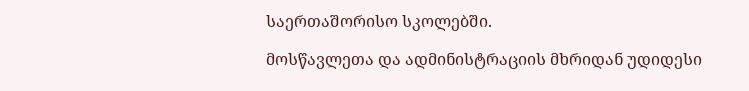საერთაშორისო სკოლებში.

მოსწავლეთა და ადმინისტრაციის მხრიდან უდიდესი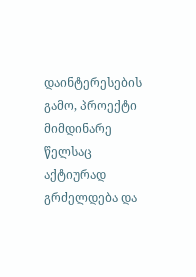დაინტერესების გამო, პროექტი მიმდინარე წელსაც აქტიურად გრძელდება და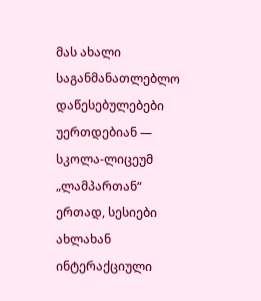მას ახალი საგანმანათლებლო დაწესებულებები უერთდებიან — სკოლა-ლიცეუმ „ლამპართან“ ერთად, სესიები ახლახან ინტერაქციული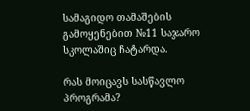სამაგიდო თამაშების გამოყენებით №11 საჯარო სკოლაშიც ჩატარდა.

რას მოიცავს სასწავლო პროგრამა?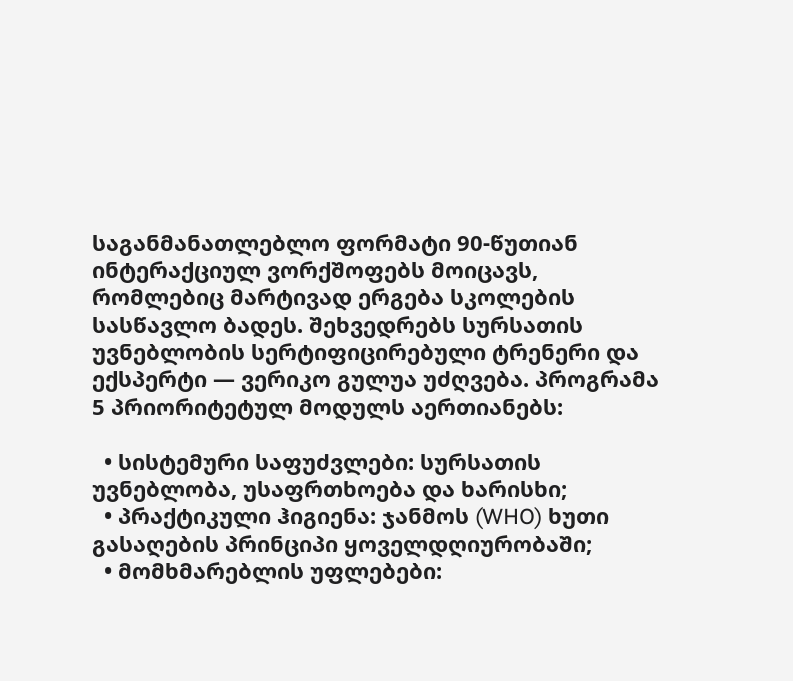საგანმანათლებლო ფორმატი 90-წუთიან ინტერაქციულ ვორქშოფებს მოიცავს, რომლებიც მარტივად ერგება სკოლების სასწავლო ბადეს. შეხვედრებს სურსათის უვნებლობის სერტიფიცირებული ტრენერი და ექსპერტი — ვერიკო გულუა უძღვება. პროგრამა 5 პრიორიტეტულ მოდულს აერთიანებს:

  • სისტემური საფუძვლები: სურსათის უვნებლობა, უსაფრთხოება და ხარისხი;
  • პრაქტიკული ჰიგიენა: ჯანმოს (WHO) ხუთი გასაღების პრინციპი ყოველდღიურობაში;
  • მომხმარებლის უფლებები: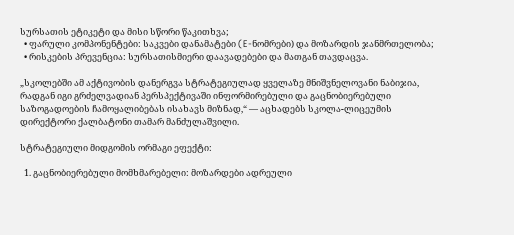სურსათის ეტიკეტი და მისი სწორი წაკითხვა;
  • ფარული კომპონენტები: საკვები დანამატები (E-ნომრები) და მოზარდის ჯანმრთელობა;
  • რისკების პრევენცია: სურსათისმიერი დაავადებები და მათგან თავდაცვა.

„სკოლებში ამ აქტივობის დანერგვა სტრატეგიულად ყველაზე მნიშვნელოვანი ნაბიჯია, რადგან იგი გრძელვადიან პერსპექტივაში ინფორმირებული და გაცნობიერებული საზოგადოების ჩამოყალიბებას ისახავს მიზნად,“ — აცხადებს სკოლა-ლიცეუმის დირექტორი ქალბატონი თამარ მანძულაშვილი.

სტრატეგიული მიდგომის ორმაგი ეფექტი:

  1. გაცნობიერებული მომხმარებელი: მოზარდები ადრეული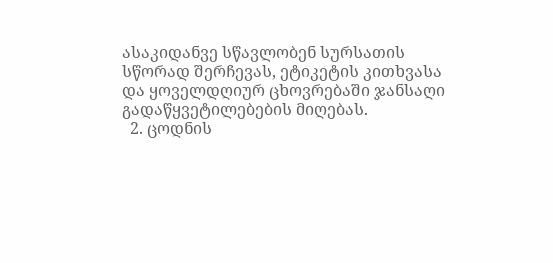ასაკიდანვე სწავლობენ სურსათის სწორად შერჩევას, ეტიკეტის კითხვასა და ყოველდღიურ ცხოვრებაში ჯანსაღი გადაწყვეტილებების მიღებას.
  2. ცოდნის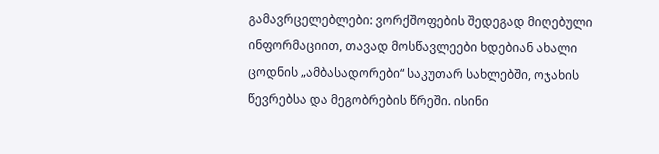გამავრცელებლები: ვორქშოფების შედეგად მიღებული ინფორმაციით, თავად მოსწავლეები ხდებიან ახალი ცოდნის „ამბასადორები“ საკუთარ სახლებში, ოჯახის წევრებსა და მეგობრების წრეში. ისინი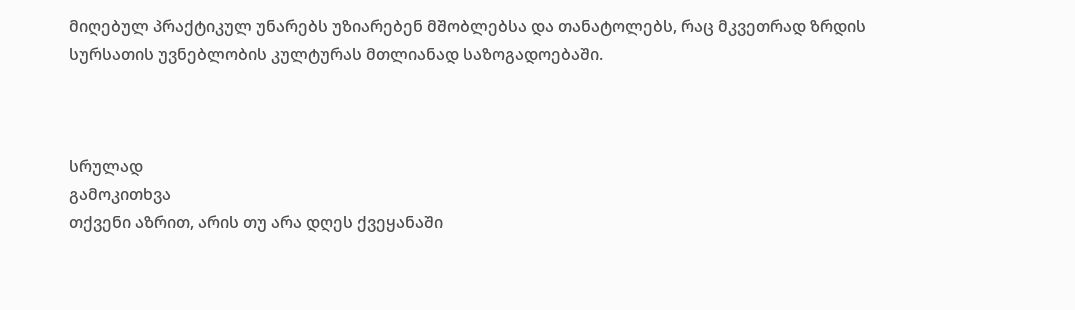მიღებულ პრაქტიკულ უნარებს უზიარებენ მშობლებსა და თანატოლებს, რაც მკვეთრად ზრდის სურსათის უვნებლობის კულტურას მთლიანად საზოგადოებაში.



სრულად
გამოკითხვა
თქვენი აზრით, არის თუ არა დღეს ქვეყანაში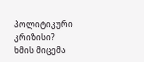პოლიტიკური კრიზისი?
ხმის მიცემა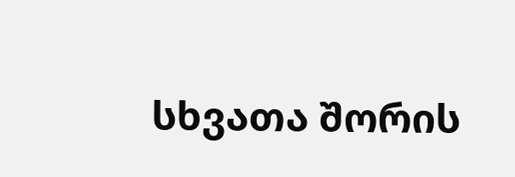სხვათა შორის